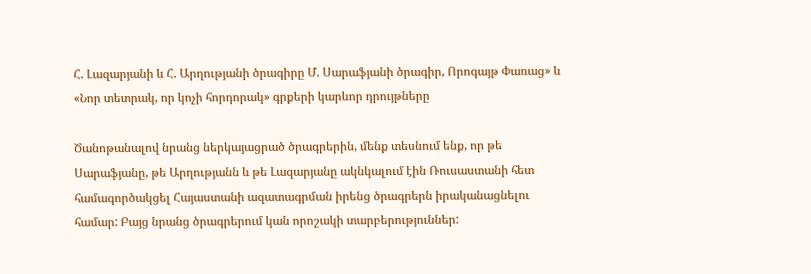Հ. Լազարյանի և Հ. Արղությանի ծրագիրը Մ. Սարաֆյանի ծրագիր, Որոգայթ Փառաց» և «Նոր տետրակ, որ կոչի հորդորակ» գրքերի կարևոր դրույթները

Ծանոթանալով նրանց ներկայացրած ծրագրերին, մենք տեսնում ենք, որ թե Սարաֆյանը, թե Արղությանն և թե Լազարյանը ակնկալում էին Ռուսաստանի հետ համագործակցել Հայաստանի ազատագրման իրենց ծրագրերն իրականացնելու համար: Բայց նրանց ծրագրերում կան որոշակի տարբերություններ: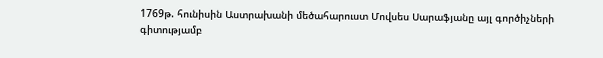1769թ. հունիսին Աստրախանի մեծահարուստ Մովսես Սարաֆյանը այլ գործիչների գիտությամբ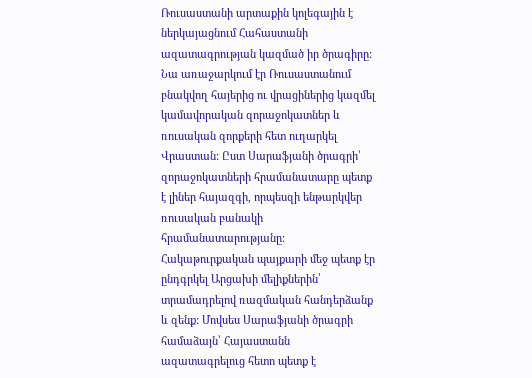Ռուսաստանի արտաքին կոլեգային է ներկայացնում Հահաստանի ազատագրության կազմած իր ծրագիրը: Նա առաջարկում էր Ռուսաստանում բնակվող հայերից ու վրացիներից կազմել կամավորական զորաջոկատներ և ռուսական զորքերի հետ ուղարկել Վրաստան: Ըստ Սարաֆյանի ծրագրի՝ զորաջոկատների հրամանատարը պետք է լիներ հայազգի, որպեսզի ենթարկվեր ռուսական բանակի հրամանատարությանը: Հակաթուրքական պայքարի մեջ պետք էր ընդգրկել Արցախի մելիքներին՝ տրամադրելով ռազմական հանդերձանք և զենք: Մովսես Սարաֆյանի ծրագրի համաձայն՝ Հայաստանն ազատագրելուց հետո պետք է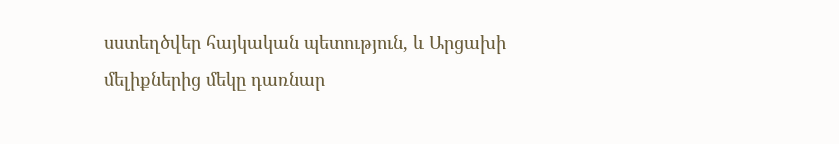սստեղծվեր հայկական պետություն, և Արցախի մելիքներից մեկը դառնար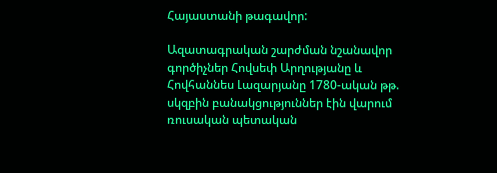Հայաստանի թագավոր:

Ազատագրական շարժման նշանավոր գործիչներ Հովսեփ Արղությանը և Հովհաննես Լազարյանը 1780-ական թթ. սկզբին բանակցություններ էին վարում ռուսական պետական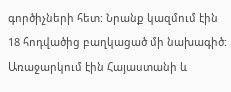գործիչների հետ: Նրանք կազմում էին 18 հոդվածից բաղկացած մի նախագիծ: Առաջարկում էին Հայաստանի և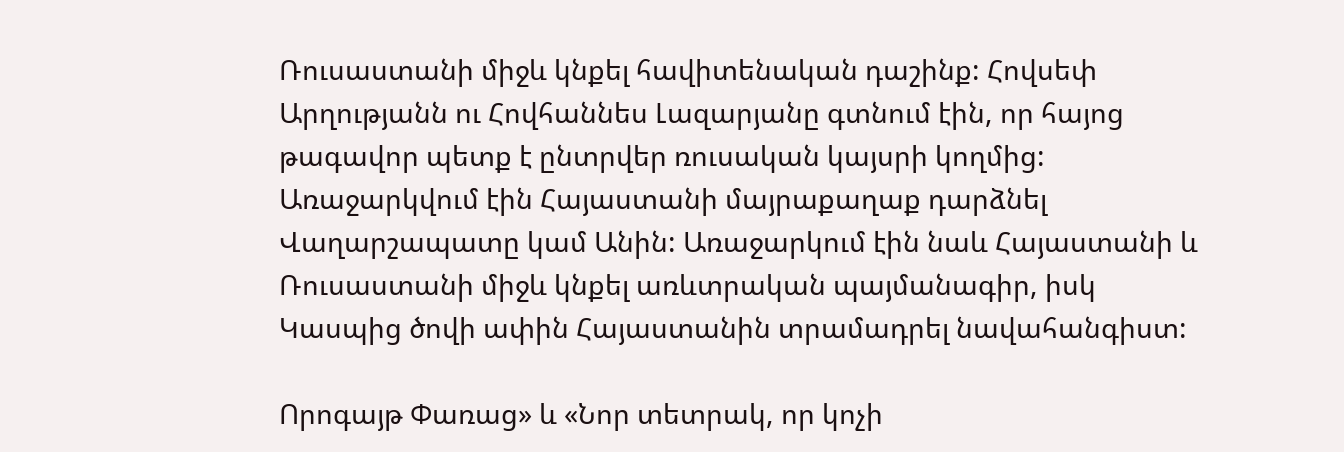Ռուսաստանի միջև կնքել հավիտենական դաշինք: Հովսեփ Արղությանն ու Հովհաննես Լազարյանը գտնում էին, որ հայոց թագավոր պետք է ընտրվեր ռուսական կայսրի կողմից: Առաջարկվում էին Հայաստանի մայրաքաղաք դարձնել Վաղարշապատը կամ Անին: Առաջարկում էին նաև Հայաստանի և Ռուսաստանի միջև կնքել առևտրական պայմանագիր, իսկ Կասպից ծովի ափին Հայաստանին տրամադրել նավահանգիստ:

Որոգայթ Փառաց» և «Նոր տետրակ, որ կոչի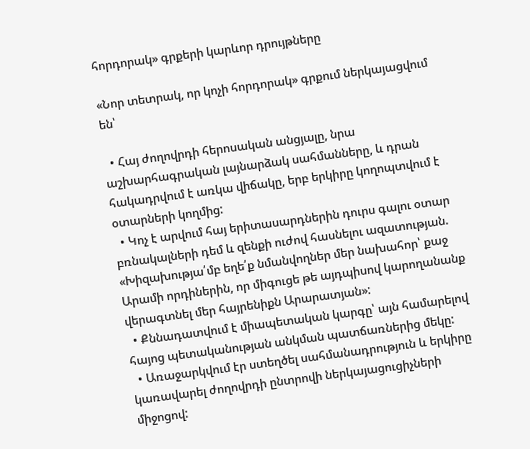հորդորակ» գրքերի կարևոր դրույթները

«Նոր տետրակ, որ կոչի հորդորակ» գրքում ներկայացվում են՝

  • Հայ ժողովրդի հերոսական անցյալը, նրա աշխարհագրական լայնարձակ սահմանները, և դրան հակադրվում է առկա վիճակը, երբ երկիրը կողոպտվում է օտարների կողմից:
  • Կոչ է արվում հայ երիտասարդներին դուրս գալու օտար բռնակալների դեմ և զենքի ուժով հասնելու ազատության. «Խիզախությա՛մբ եղե՛ք նմանվողներ մեր նախահոր՝ քաջ Արամի որդիներին, որ միգուցե թե այդպիսով կարողանանք վերագտնել մեր հայրենիքն Արարատյան»:
  • Քննադատվում է միապետական կարգը՝ այն համարելով հայոց պետականության անկման պատճառներից մեկը:
  • Առաջարկվում էր ստեղծել սահմանադրություն և երկիրը կառավարել ժողովրդի ընտրովի ներկայացուցիչների միջոցով: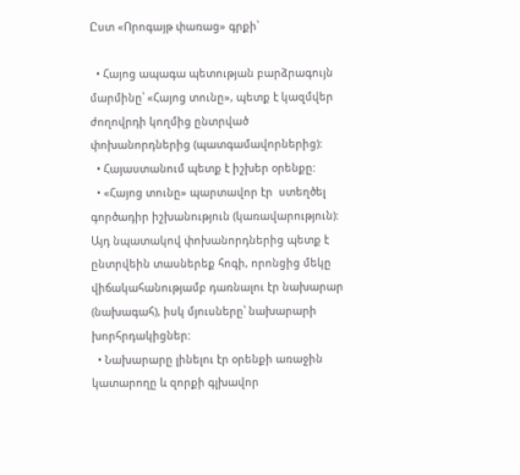Ըստ «Որոգայթ փառաց» գրքի՝

  • Հայոց ապագա պետության բարձրագույն մարմինը՝ «Հայոց տունը», պետք է կազմվեր ժողովրդի կողմից ընտրված փոխանորդներից (պատգամավորներից):
  • Հայաստանում պետք է իշխեր օրենքը:
  • «Հայոց տունը» պարտավոր էր  ստեղծել գործադիր իշխանություն (կառավարություն): Այդ նպատակով փոխանորդներից պետք է ընտրվեին տասներեք հոգի, որոնցից մեկը վիճակահանությամբ դառնալու էր նախարար (նախագահ), իսկ մյուսները՝ նախարարի խորհրդակիցներ:
  • Նախարարը լինելու էր օրենքի առաջին կատարողը և զորքի գլխավոր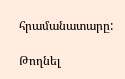հրամանատարը:

Թողնել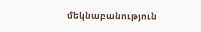մեկնաբանություն